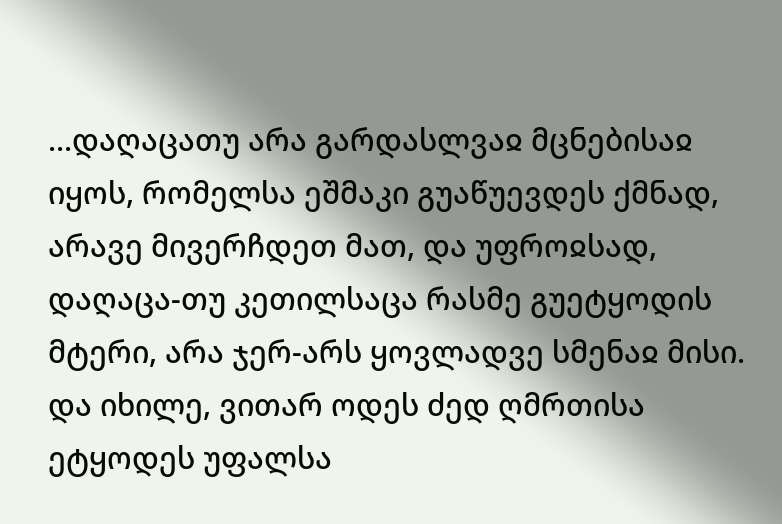...დაღაცათუ არა გარდასლვაჲ მცნებისაჲ იყოს, რომელსა ეშმაკი გუაწუევდეს ქმნად, არავე მივერჩდეთ მათ, და უფროჲსად, დაღაცა-თუ კეთილსაცა რასმე გუეტყოდის მტერი, არა ჯერ-არს ყოვლადვე სმენაჲ მისი. და იხილე, ვითარ ოდეს ძედ ღმრთისა ეტყოდეს უფალსა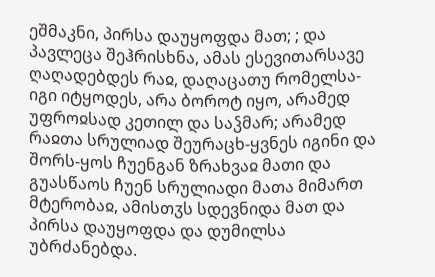ეშმაკნი, პირსა დაუყოფდა მათ; ; და პავლეცა შეჰრისხნა, ამას ესევითარსავე ღაღადებდეს რაჲ, დაღაცათუ რომელსა-იგი იტყოდეს, არა ბოროტ იყო, არამედ უფროჲსად კეთილ და საჴმარ; არამედ რაჲთა სრულიად შეურაცხ-ყვნეს იგინი და შორს-ყოს ჩუენგან ზრახვაჲ მათი და გუასწაოს ჩუენ სრულიადი მათა მიმართ მტერობაჲ, ამისთჳს სდევნიდა მათ და პირსა დაუყოფდა და დუმილსა უბრძანებდა.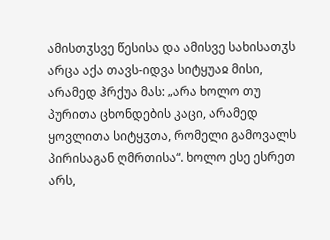ამისთჳსვე წესისა და ამისვე სახისათჳს არცა აქა თავს-იდვა სიტყუაჲ მისი, არამედ ჰრქუა მას: „არა ხოლო თუ პურითა ცხონდების კაცი, არამედ ყოვლითა სიტყჳთა, რომელი გამოვალს პირისაგან ღმრთისა“. ხოლო ესე ესრეთ არს,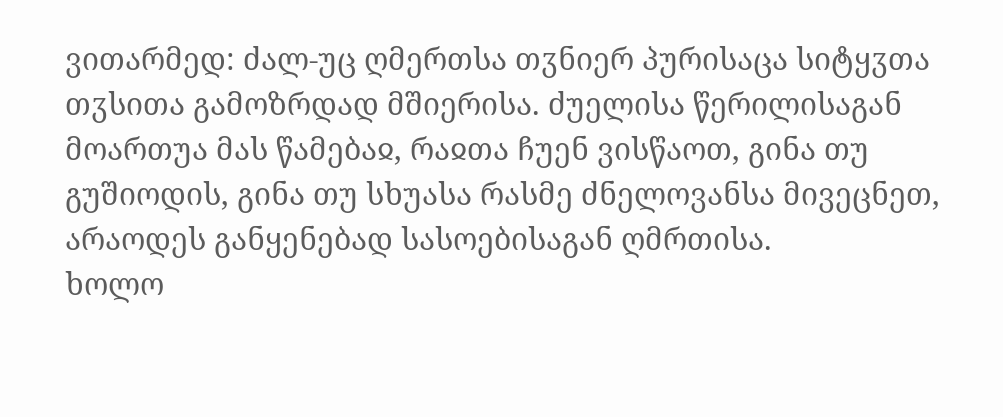ვითარმედ: ძალ-უც ღმერთსა თჳნიერ პურისაცა სიტყჳთა თჳსითა გამოზრდად მშიერისა. ძუელისა წერილისაგან მოართუა მას წამებაჲ, რაჲთა ჩუენ ვისწაოთ, გინა თუ გუშიოდის, გინა თუ სხუასა რასმე ძნელოვანსა მივეცნეთ, არაოდეს განყენებად სასოებისაგან ღმრთისა.
ხოლო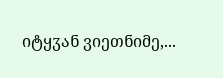იტყჳან ვიეთნიმე,...